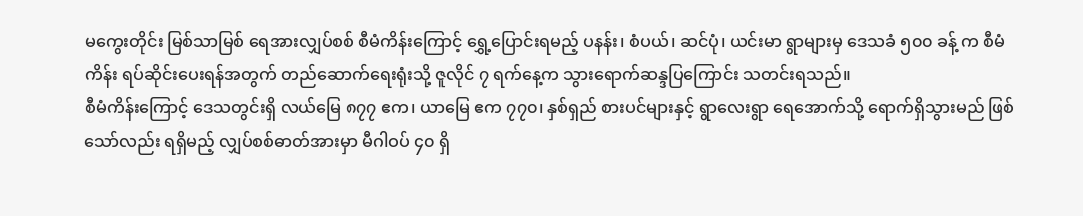မကွေးတိုင်း မြစ်သာမြစ် ရေအားလျှပ်စစ် စီမံကိန်းကြောင့် ရွှေ့ပြောင်းရမည့် ပနန်း၊ စံပယ်၊ ဆင်ပုံ၊ ယင်းမာ ရွာများမှ ဒေသခံ ၅၀၀ ခန့် က စီမံကိန်း ရပ်ဆိုင်းပေးရန်အတွက် တည်ဆောက်ရေးရုံးသို့ ဇူလိုင် ၇ ရက်နေ့က သွားရောက်ဆန္ဒပြကြောင်း သတင်းရသည်။
စီမံကိန်းကြောင့် ဒေသတွင်းရှိ လယ်မြေ ၈၇၇ ဧက၊ ယာမြေ ဧက ၇၇၀၊ နှစ်ရှည် စားပင်များနှင့် ရွာလေးရွာ ရေအောက်သို့ ရောက်ရှိသွားမည် ဖြစ်သော်လည်း ရရှိမည့် လျှပ်စစ်ဓာတ်အားမှာ မီဂါဝပ် ၄၀ ရှိ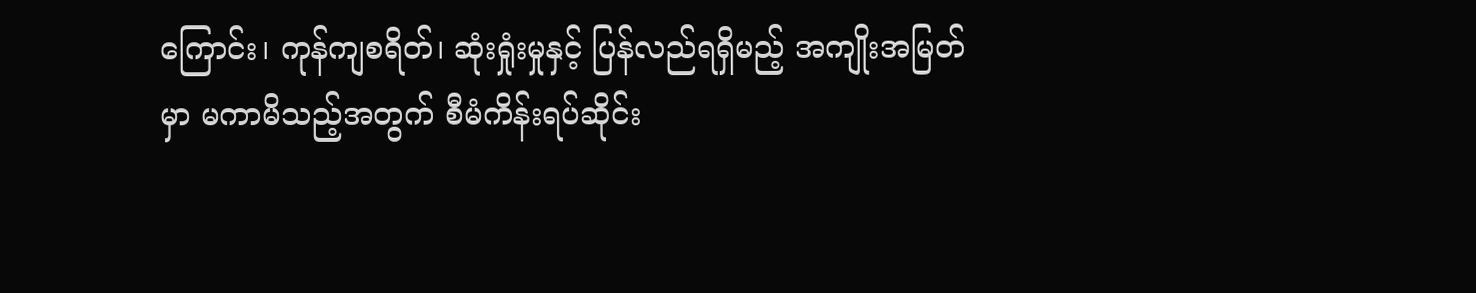ကြောင်း၊ ကုန်ကျစရိတ်၊ ဆုံးရှုံးမှုနှင့် ပြန်လည်ရရှိမည့် အကျိုးအမြတ်မှာ မကာမိသည့်အတွက် စီမံကိန်းရပ်ဆိုင်း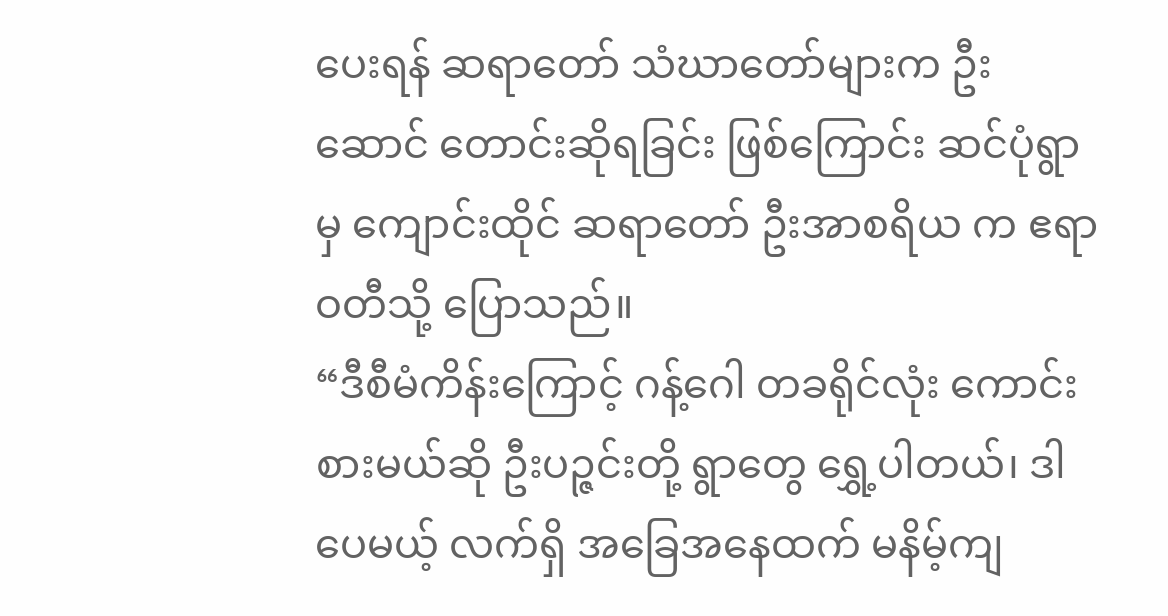ပေးရန် ဆရာတော် သံဃာတော်များက ဦးဆောင် တောင်းဆိုရခြင်း ဖြစ်ကြောင်း ဆင်ပုံရွာမှ ကျောင်းထိုင် ဆရာတော် ဦးအာစရိယ က ဧရာဝတီသို့ ပြောသည်။
“ဒီစီမံကိန်းကြောင့် ဂန့်ဂေါ တခရိုင်လုံး ကောင်းစားမယ်ဆို ဦးပဉ္ဇင်းတို့ ရွာတွေ ရွှေ့ပါတယ်၊ ဒါပေမယ့် လက်ရှိ အခြေအနေထက် မနိမ့်ကျ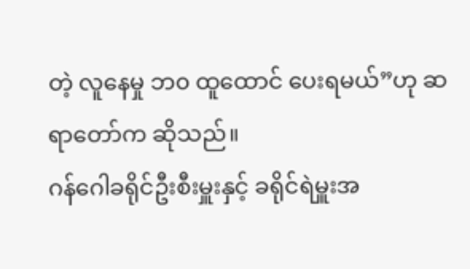တဲ့ လူနေမှု ဘ၀ ထူထောင် ပေးရမယ်”ဟု ဆရာတော်က ဆိုသည်။
ဂန်ဂေါခရိုင်ဦးစီးမှူးနှင့် ခရိုင်ရဲမှူးအ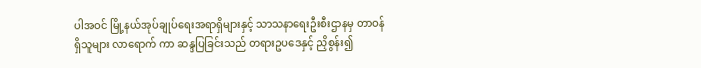ပါအဝင် မြို့နယ်အုပ်ချုပ်ရေးအရာရှိများနှင့် သာသနာရေးဦးစီးဌာနမှ တာဝန်ရှိသူများ လာရောက် ကာ ဆန္ဒပြခြင်းသည် တရားဥပဒေနှင့် ညှိစွန်း၍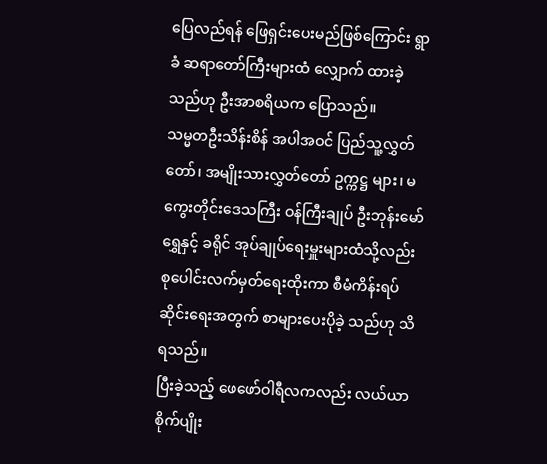ပြေလည်ရန် ဖြေရှင်းပေးမည်ဖြစ်ကြောင်း ရွာခံ ဆရာတော်ကြီးများထံ လျှောက် ထားခဲ့သည်ဟု ဦးအာစရိယက ပြောသည်။
သမ္မတဦးသိန်းစိန် အပါအဝင် ပြည်သူ့လွှတ်တော်၊ အမျိုးသားလွှတ်တော် ဥက္ကဋ္ဌ များ၊ မကွေးတိုင်းဒေသကြီး ဝန်ကြီးချုပ် ဦးဘုန်းမော်ရွှေနှင့် ခရိုင် အုပ်ချုပ်ရေးမှူးများထံသို့လည်း စုပေါင်းလက်မှတ်ရေးထိုးကာ စီမံကိန်းရပ်ဆိုင်းရေးအတွက် စာများပေးပိုခဲ့ သည်ဟု သိရသည်။
ပြီးခဲ့သည့် ဖေဖော်ဝါရီလကလည်း လယ်ယာစိုက်ပျိုး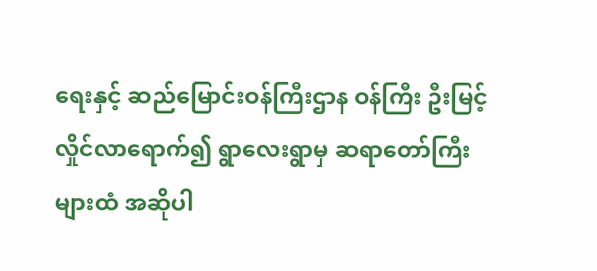ရေးနှင့် ဆည်မြောင်းဝန်ကြီးဌာန ဝန်ကြီး ဦးမြင့်လှိုင်လာရောက်၍ ရွာလေးရွာမှ ဆရာတော်ကြီးများထံ အဆိုပါ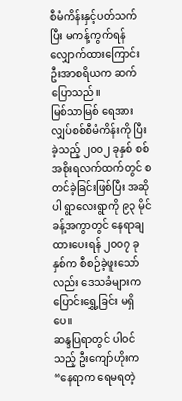စီမံကိန်းနှင့်ပတ်သက်ပြီး မကန့်ကွက်ရန် လျှောက်ထားကြောင်း ဦးအာစရိယက ဆက်ပြောသည်။
မြစ်သာမြစ် ရေအားလျှပ်စစ်စီမံကိန်းကို ပြီးခဲ့သည့် ၂၀၀၂ ခုနှစ် စစ်အစိုးရလက်ထက်တွင် စတင်ခဲ့ခြင်းဖြစ်ပြီး အဆိုပါ ရွာလေးရွာကို ၉၃ မိုင်ခန့်အကွာတွင် နေရာချထားပေးရန် ၂၀၀၇ ခုနှစ်က စီစဉ်ခဲ့ဖူးသော်လည်း ဒေသခံများက ပြောင်းရွှေ့ခြင်း မရှိပေ။
ဆန္ဒပြရာတွင် ပါဝင်သည့် ဦးကျော်ဟိုးက“နေရာက ရေမရတဲ့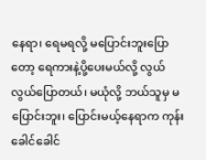နေရာ၊ ရေမရလို့ မပြောင်းဘူးပြောတော့ ရေကားနဲ့ပို့ပေးမယ်လို့ လွယ် လွယ်ပြောတယ်၊ မယုံလို့ ဘယ်သူမှ မပြောင်းဘူး၊ ပြောင်းမယ့်နေရာက ကုန်းခေါင်ခေါင်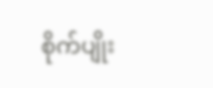စိုက်ပျိုး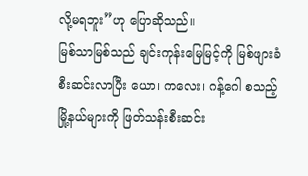လို့မရဘူး”ဟု ပြောဆိုသည်။
မြစ်သာမြစ်သည် ချင်းကုန်းမြေမြင့်ကို မြစ်ဖျားခံ စီးဆင်းလာပြီး ယော၊ ကလေး၊ ဂန့်ဂေါ စသည့် မြို့နယ်များကို ဖြတ်သန်းစီးဆင်း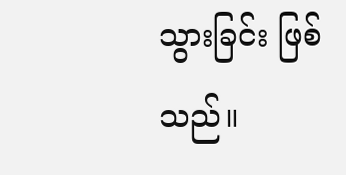သွားခြင်း ဖြစ်သည်။